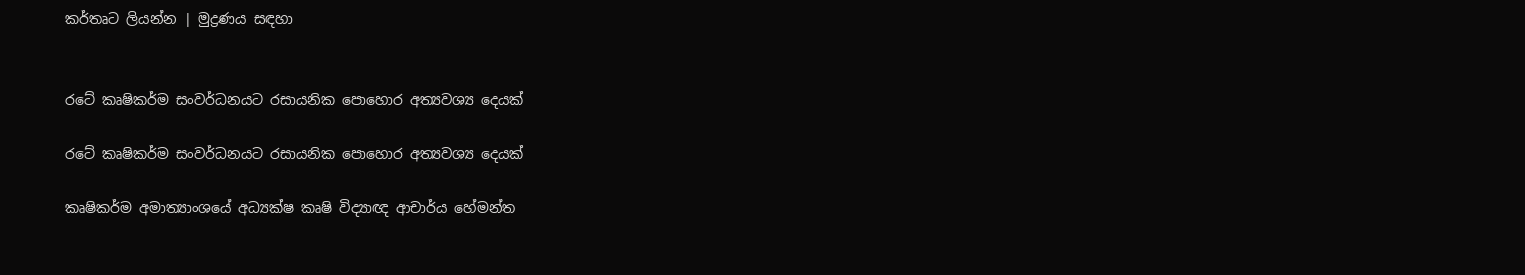කර්තෘට ලියන්න | මුද්‍රණය සඳහා


රටේ කෘෂිකර්ම සංවර්ධනයට රසායනික පොහොර අත්‍යවශ්‍ය දෙයක්

රටේ කෘෂිකර්ම සංවර්ධනයට රසායනික පොහොර අත්‍යවශ්‍ය දෙයක්

කෘෂිකර්ම අමාත්‍යාංශයේ අධ්‍යක්ෂ කෘෂි විද්‍යාඥ ආචාර්ය හේමන්ත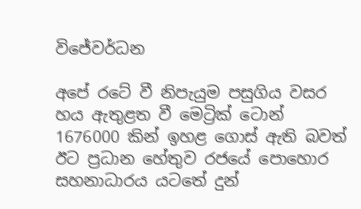විජේවර්ධන

අපේ රටේ වී නිපැයුම පසුගිය වසර හය ඇතුළත වී මෙට්‍රික් ටොන් 1676000 කින් ඉහළ ගොස් ඇති බවත් ඊට ප්‍රධාන හේතුව රජයේ පොහොර සහනාධාරය යටතේ දුන්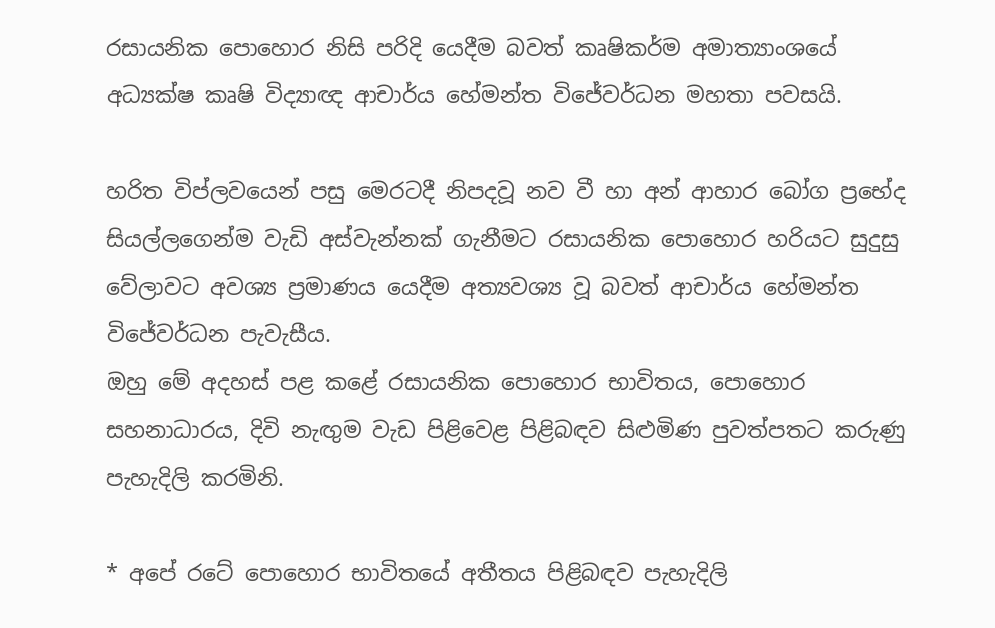රසායනික පොහොර නිසි පරිදි යෙදීම බවත් කෘෂිකර්ම අමාත්‍යාංශයේ අධ්‍යක්ෂ කෘෂි විද්‍යාඥ ආචාර්ය හේමන්ත විජේවර්ධන මහතා පවසයි.

හරිත විප්ලවයෙන් පසු මෙරටදී නිපදවූ නව වී හා අන් ආහාර බෝග ප්‍රභේද සියල්ලගෙන්ම වැඩි අස්වැන්නක් ගැනීමට රසායනික පොහොර හරියට සුදුසු වේලාවට අවශ්‍ය ප්‍රමාණය යෙදීම අත්‍යවශ්‍ය වූ බවත් ආචාර්ය හේමන්ත විජේවර්ධන පැවැසීය.
ඔහු මේ අදහස් පළ කළේ රසායනික පොහොර භාවිතය, පොහොර සහනාධාරය, දිවි නැඟුම වැඩ පිළිවෙළ පිළිබඳව සිළුමිණ පුවත්පතට කරුණු පැහැදිලි කරමිනි.

* අපේ රටේ පොහොර භාවිතයේ අතීතය පිළිබඳව පැහැදිලි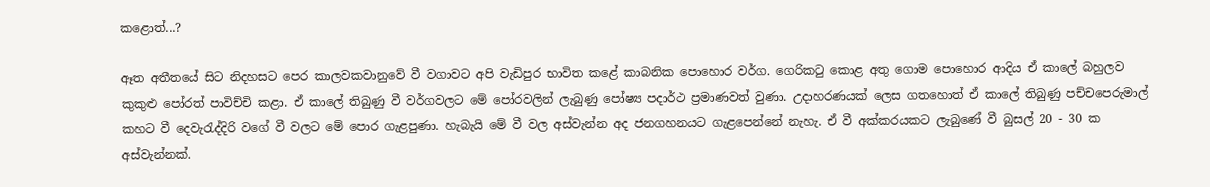කළොත්...?

ඈත අතීතයේ සිට නිදහසට පෙර කාලවකවානුවේ වී වගාවට අපි වැඩිපුර භාවිත කළේ කාබනික පොහොර වර්ග. ගෙරිකටු කොළ අතු ගොම පොහොර ආදිය ඒ කාලේ බහුලව කුකුළු පෝරත් පාවිච්චි කළා. ඒ කාලේ තිබුණු වී වර්ගවලට මේ පෝරවලින් ලැබුණු පෝෂ්‍ය පදාර්ථ ප්‍රමාණවත් වුණා. උදාහරණයක් ලෙස ගතහොත් ඒ කාලේ තිබුණු පච්චපෙරුමාල් කහට වී දෙවැරැද්දිරි වගේ වී වලට මේ පොර ගැළපුණා. හැබැයි මේ වී වල අස්වැන්න අද ජනගහනයට ගැළපෙන්නේ නැහැ. ඒ වී අක්කරයකට ලැබුණේ වී බුසල් 20 - 30 ක අස්වැන්නක්.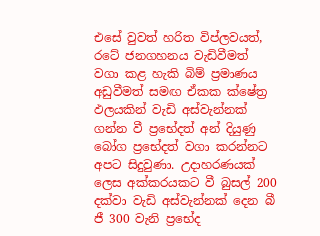එසේ වුවත් හරිත විප්ලවයත්, රටේ ජනගහනය වැඩිවීමත් වගා කළ හැකි බිම් ප්‍රමාණය අඩුවීමත් සමඟ ඒකක ක්ෂේත්‍ර ඵලයකින් වැඩි අස්වැන්නක් ගන්න වී ප්‍රභේදත් අන් දියුණු බෝග ප්‍රභේදත් වගා කරන්නට අපට සිදුවුණා. උදාහරණයක් ලෙස අක්කරයකට වී බුසල් 200 දක්වා වැඩි අස්වැන්නක් දෙන බී ජී 300 වැනි ප්‍රභේද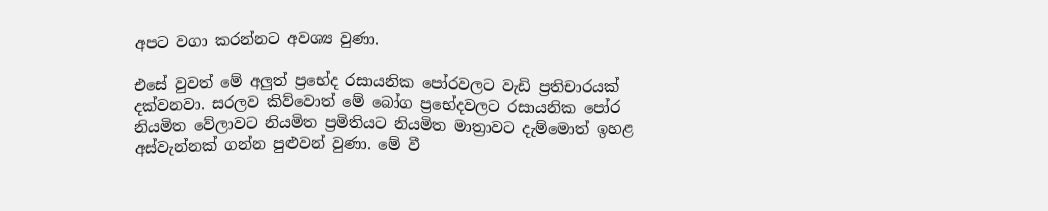අපට වගා කරන්නට අවශ්‍ය වුණා.

එසේ වුවත් මේ අලුත් ප්‍රභේද රසායනික පෝරවලට වැඩි ප්‍රතිචාරයක් දක්වනවා. සරලව කිව්වොත් මේ බෝග ප්‍රභේදවලට රසායනික පෝර නියමිත වේලාවට නියමිත ප්‍රමිතියට නියමිත මාත්‍රාවට දැම්මොත් ඉහළ අස්වැන්නක් ගන්න පුළුවන් වුණා. මේ වී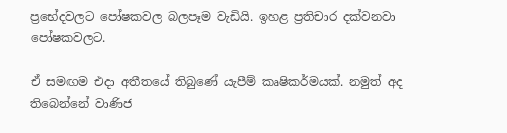ප්‍රභේදවලට පෝෂකවල බලපෑම වැඩියි. ඉහළ ප්‍රතිචාර දක්වනවා පෝෂකවලට.

ඒ සමඟම එදා අතීතයේ තිබුණේ යැපීම් කෘෂිකර්මයක්. නමුත් අද තිබෙන්නේ වාණිජ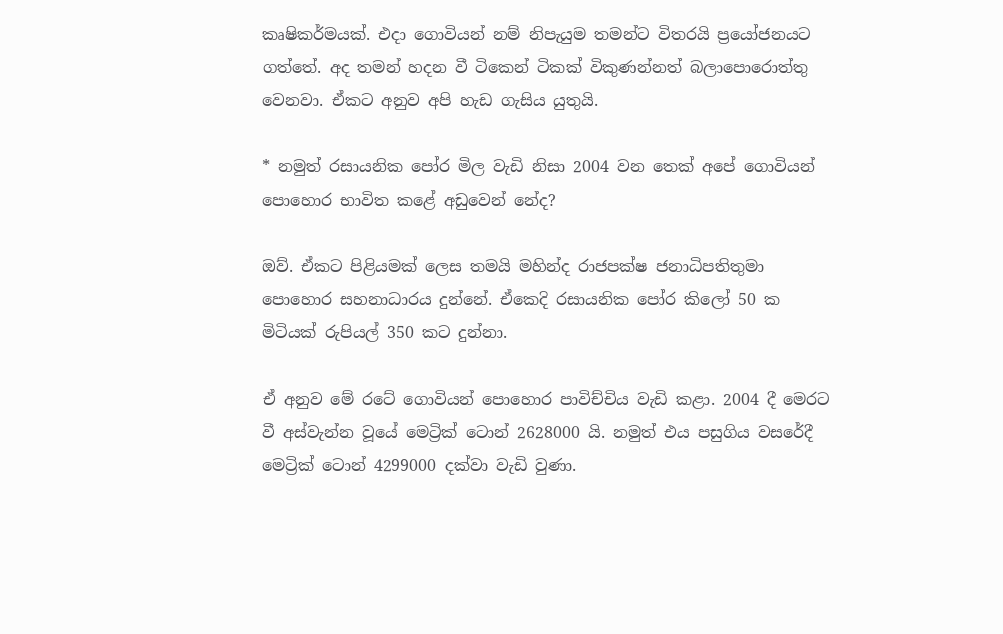කෘෂිකර්මයක්. එදා ගොවියන් නම් නිපැයුම තමන්ට විතරයි ප්‍රයෝජනයට ගත්තේ. අද තමන් හදන වී ටිකෙන් ටිකක් විකුණන්නත් බලාපොරොත්තු වෙනවා. ඒකට අනුව අපි හැඩ ගැසිය යුතුයි.

* නමුත් රසායනික පෝර මිල වැඩි නිසා 2004 වන තෙක් අපේ ගොවියන් පොහොර භාවිත කළේ අඩුවෙන් නේද?

ඔව්. ඒකට පිළියමක් ලෙස තමයි මහින්ද රාජපක්ෂ ජනාධිපතිතුමා පොහොර සහනාධාරය දුන්නේ. ඒකෙදි රසායනික පෝර කිලෝ 50 ක මිටියක් රුපියල් 350 කට දුන්නා.

ඒ අනුව මේ රටේ ගොවියන් පොහොර පාවිච්චිය වැඩි කළා. 2004 දී මෙරට වී අස්වැන්න වූයේ මෙට්‍රික් ටොන් 2628000 යි. නමුත් එය පසුගිය වසරේදී මෙට්‍රික් ටොන් 4299000 දක්වා වැඩි වුණා.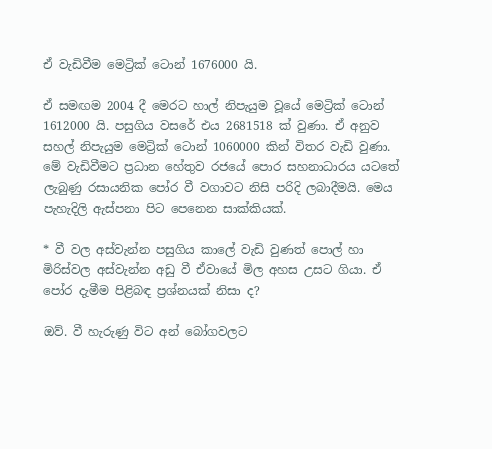ඒ වැඩිවීම මෙට්‍රික් ටොන් 1676000 යි.

ඒ සමඟම 2004 දී මෙරට හාල් නිපැයුම වූයේ මෙට්‍රික් ටොන් 1612000 යි. පසුගිය වසරේ එය 2681518 ක් වුණා. ඒ අනුව සහල් නිපැයුම මෙට්‍රික් ටොන් 1060000 කින් විතර වැඩි වුණා. මේ වැඩිවීමට ප්‍රධාන හේතුව රජයේ පොර සහනාධාරය යටතේ ලැබුණු රසායනික පෝර වී වගාවට නිසි පරිදි ලබාදීමයි. මෙය පැහැදිලි ඇස්පනා පිට පෙනෙන සාක්කියක්.

* වී වල අස්වැන්න පසුගිය කාලේ වැඩි වුණත් පොල් හා මිරිස්වල අස්වැන්න අඩු වී ඒවායේ මිල අහස උසට ගියා. ඒ පෝර දැමීම පිළිබඳ ප්‍රශ්නයක් නිසා ද?

ඔව්. වී හැරුණු විට අන් බෝගවලට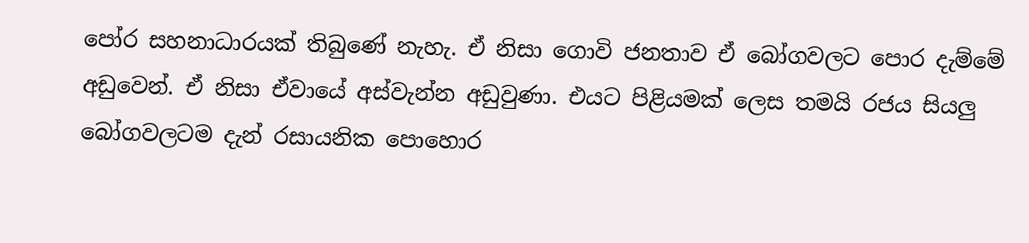පෝර සහනාධාරයක් තිබුණේ නැහැ. ඒ නිසා ගොවි ජනතාව ඒ බෝගවලට පොර දැම්මේ අඩුවෙන්. ඒ නිසා ඒවායේ අස්වැන්න අඩුවුණා. එයට පිළියමක් ලෙස තමයි රජය සියලු බෝගවලටම දැන් රසායනික පොහොර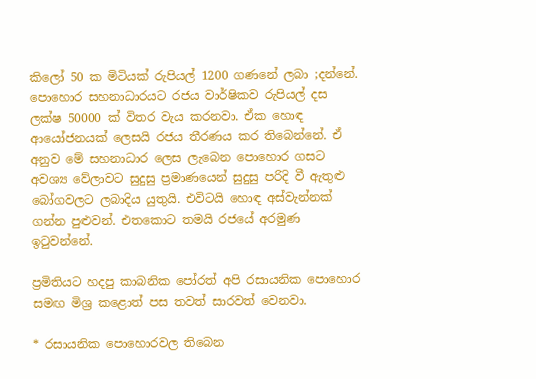කිලෝ 50 ක මිටියක් රුපියල් 1200 ගණනේ ලබා ;දන්නේ. පොහොර සහනාධාරයට රජය වාර්ෂිකව රුපියල් දස ලක්ෂ 50000 ක් විතර වැය කරනවා. ඒක හොඳ ආයෝජනයක් ලෙසයි රජය තීරණය කර තිබෙන්නේ. ඒ අනුව මේ සහනාධාර ලෙස ලැබෙන පොහොර ගසට අවශ්‍ය වේලාවට සුදුසු ප්‍රමාණයෙන් සුදුසු පරිදි වී ඇතුළු බෝගවලට ලබාදිය යුතුයි. එවිටයි හොඳ අස්වැන්නක් ගන්න පුළුවන්. එතකොට තමයි රජයේ අරමුණ ඉටුවන්නේ.

ප්‍රමිතියට හදපු කාබනික පෝරත් අපි රසායනික පොහොර සමඟ මිශ්‍ර කළොත් පස තවත් සාරවත් වෙනවා.

* රසායනික පොහොරවල තිබෙන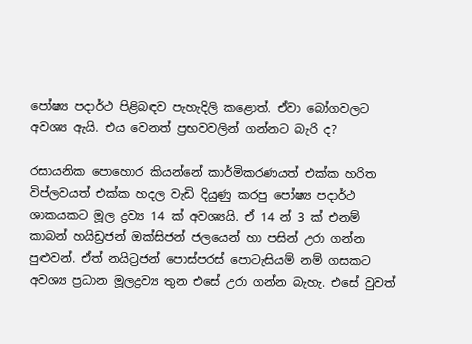පෝෂ්‍ය පදාර්ථ පිළිබඳව පැහැදිලි කළොත්. ඒවා බෝගවලට අවශ්‍ය ඇයි. එය වෙනත් ප්‍රභවවලින් ගන්නට බැරි ද?

රසායනික පොහොර කියන්නේ කාර්මිකරණයත් එක්ක හරිත විප්ලවයත් එක්ක හදල වැඩි දියුණු කරපු පෝෂ්‍ය පදාර්ථ ශාකයකට මූල ද්‍රව්‍ය 14 ක් අවශ්‍යයි. ඒ 14 න් 3 ක් එනම් කාබන් හයිඩ්‍රජන් ඔක්සිජන් ජලයෙන් හා පසින් උරා ගන්න පුළුවන්. ඒත් නයිට්‍රජන් පොස්පරස් පොටැසියම් නම් ගසකට අවශ්‍ය ප්‍රධාන මූලද්‍රව්‍ය තුන එසේ උරා ගන්න බැහැ. එසේ වුවත්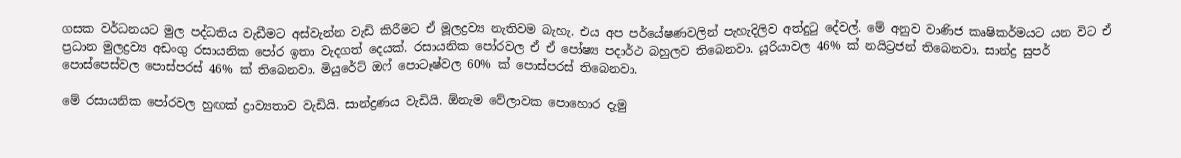ගසක වර්ධනයට මුල පද්ධතිය වැඩීමට අස්වැන්න වැඩි කිරීමට ඒ මූලද්‍රව්‍ය නැතිවම බැහැ. එය අප පර්යේෂණවලින් පැහැදිලිව අත්දුටු දේවල්. මේ අනුව වාණිජ කෘෂිකර්මයට යන විට ඒ ප්‍රධාන මුලද්‍රව්‍ය අඩංගු රසායනික පෝර ඉතා වැදගත් දෙයක්. රසායනික පෝරවල ඒ ඒ පෝෂ්‍ය පදාර්ථ බහුලව තිබෙනවා. යූරියාවල 46% ක් නයිට්‍රජන් තිබෙනවා. සාන්ද්‍ර සුපර් පොස්පෙස්වල පොස්පරස් 46% ක් තිබෙනවා. මියුරේට් ඔෆ් පොටෑෂ්වල 60% ක් පොස්පරස් තිබෙනවා.

මේ රසායනික පෝරවල හුඟක් ද්‍රාව්‍යතාව වැඩියි. සාන්ද්‍රණය වැඩියි. ඕනැම වේලාවක පොහොර දැමු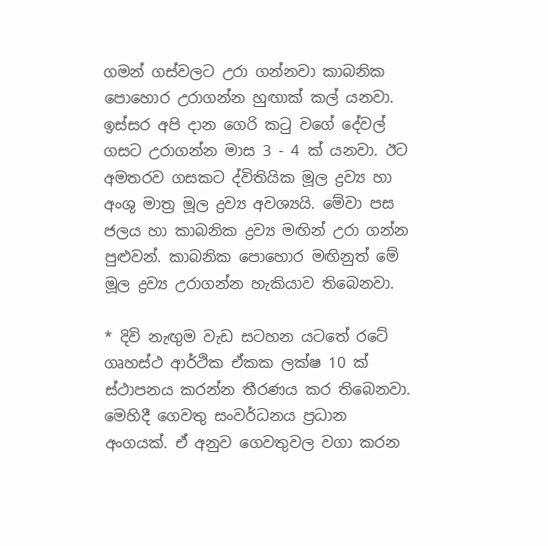ගමන් ගස්වලට උරා ගන්නවා කාබනික පොහොර උරාගන්න හුඟාක් කල් යනවා. ඉස්සර අපි දාන ගෙරි කටු වගේ දේවල් ගසට උරාගන්න මාස 3 - 4 ක් යනවා. ඊට අමතරව ගසකට ද්විතියික මූල ද්‍රව්‍ය හා අංශු මාත්‍ර මූල ද්‍රව්‍ය අවශ්‍යයි. මේවා පස ජලය හා කාබනික ද්‍රව්‍ය මඟින් උරා ගන්න පුළුවන්. කාබනික පොහොර මඟිනුත් මේ මූල ද්‍රව්‍ය උරාගන්න හැකියාව තිබෙනවා.

* දිවි නැඟුම වැඩ සටහන යටතේ රටේ ගෘහස්ථ ආර්ථික ඒකක ලක්ෂ 10 ක් ස්ථාපනය කරන්න තීරණය කර තිබෙනවා. මෙහිදී ගෙවතු සංවර්ධනය ප්‍රධාන අංගයක්. ඒ අනුව ගෙවතුවල වගා කරන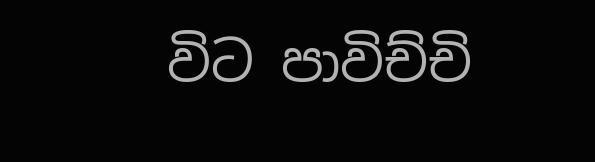විට පාවිච්චි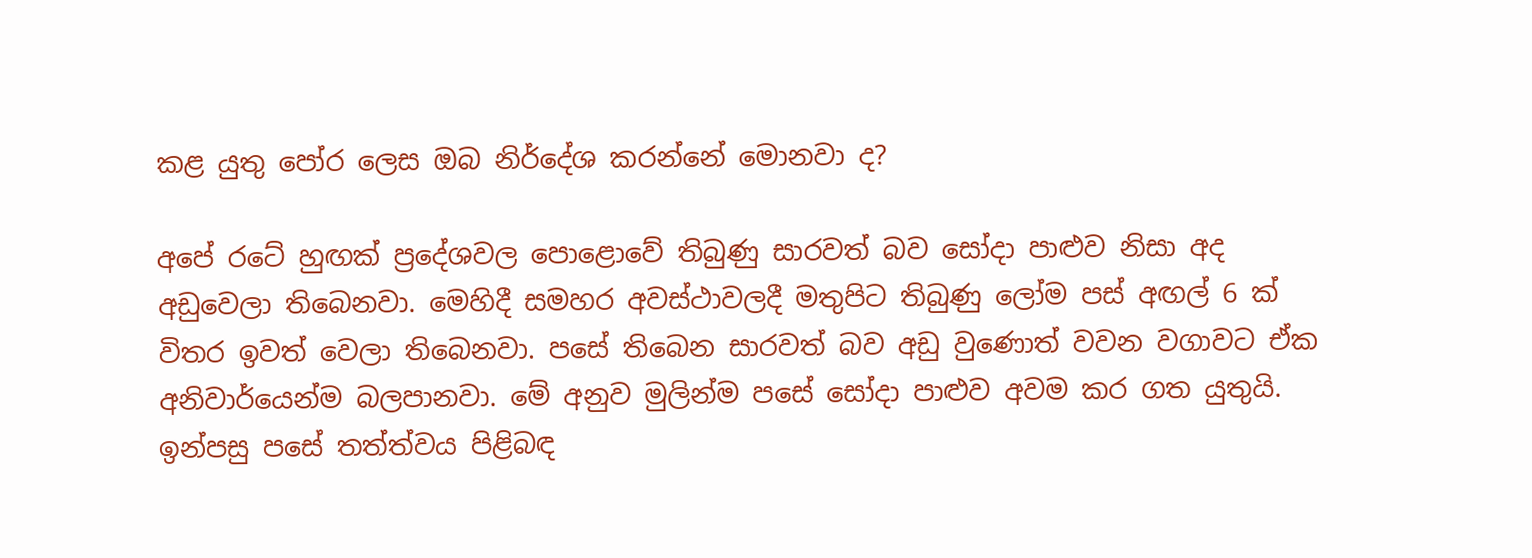කළ යුතු පෝර ලෙස ඔබ නිර්දේශ කරන්නේ මොනවා ද?

අපේ රටේ හුඟක් ප්‍රදේශවල පොළොවේ තිබුණු සාරවත් බව සෝදා පාළුව නිසා අද අඩුවෙලා තිබෙනවා. මෙහිදී සමහර අවස්ථාවලදී මතුපිට තිබුණු ලෝම පස් අඟල් 6 ක් විතර ඉවත් වෙලා තිබෙනවා. පසේ තිබෙන සාරවත් බව අඩු වුණොත් වවන වගාවට ඒක අනිවාර්යෙන්ම බලපානවා. මේ අනුව මුලින්ම පසේ සෝදා පාළුව අවම කර ගත යුතුයි. ඉන්පසු පසේ තත්ත්වය පිළිබඳ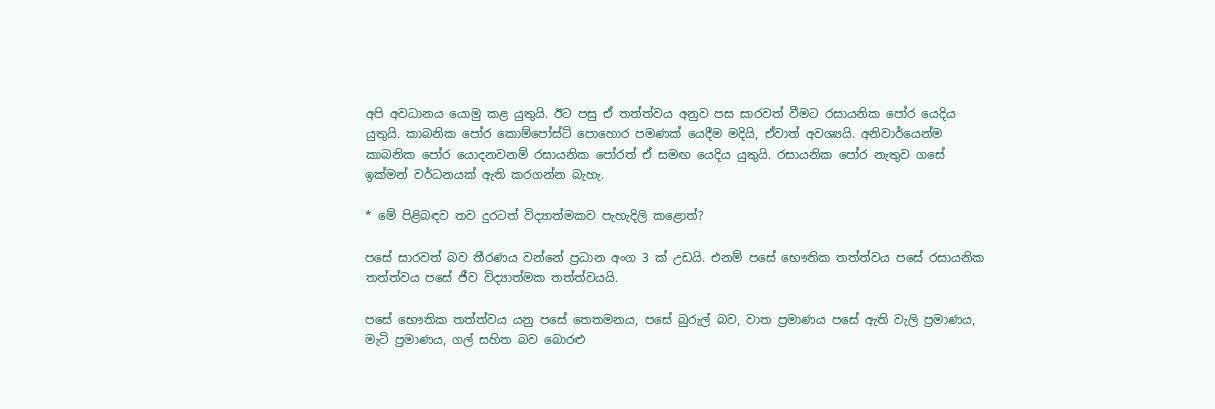අපි අවධානය යොමු කළ යුතුයි. ඊට පසු ඒ තත්ත්වය අනුව පස සාරවත් වීමට රසායනික පෝර යෙදිය යුතුයි. කාබනික පෝර කොම්පෝස්ට් පොහොර පමණක් යෙදීම මදියි, ඒවාත් අවශ්‍යයි. අනිවාර්යෙන්ම කාබනික පෝර යොදනවනම් රසායනික පෝරත් ඒ සමඟ යෙදිය යුතුයි. රසායනික පෝර නැතුව ගසේ ඉක්මන් වර්ධනයක් ඇති කරගන්න බැහැ.

* මේ පිළිබඳව තව දුරටත් විද්‍යාත්මකව පැහැදිලි කළොත්?

පසේ සාරවත් බව තීරණය වන්නේ ප්‍රධාන අංග 3 ක් උඩයි. එනම් පසේ භෞතික තත්ත්වය පසේ රසායනික තත්ත්වය පසේ ජීව විද්‍යාත්මක තත්ත්වයයි.

පසේ භෞතික තත්ත්වය යනු පසේ තෙතමනය, පසේ බුරුල් බව, වාත ප්‍රමාණය පසේ ඇති වැලි ප්‍රමාණය, මැටි ප්‍රමාණය, ගල් සහිත බව බොරළු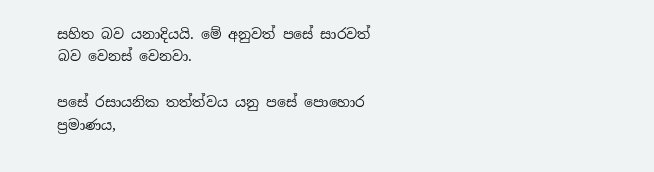සහිත බව යනාදියයි. මේ අනුවත් පසේ සාරවත් බව වෙනස් වෙනවා.

පසේ රසායනික තත්ත්වය යනු පසේ පොහොර ප්‍රමාණය,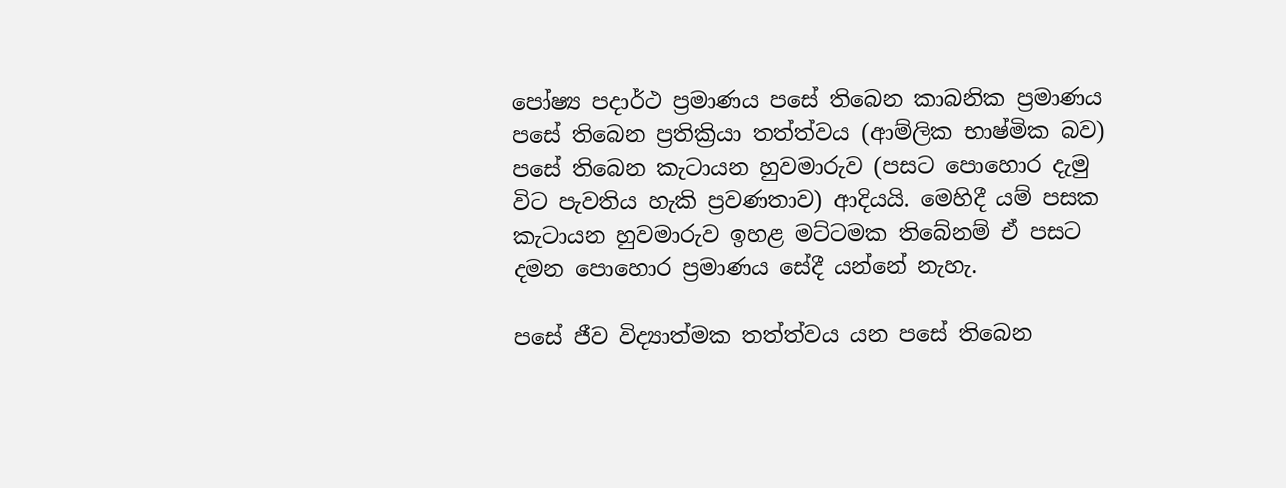පෝෂ්‍ය පදාර්ථ ප්‍රමාණය පසේ තිබෙන කාබනික ප්‍රමාණය පසේ තිබෙන ප්‍රතික්‍රියා තත්ත්වය (ආම්ලික භාෂ්මික බව) පසේ තිබෙන කැටායන හුවමාරුව (පසට පොහොර දැමු විට පැවතිය හැකි ප්‍රවණතාව) ආදියයි. මෙහිදී යම් පසක කැටායන හුවමාරුව ඉහළ මට්ටමක තිබේනම් ඒ පසට දමන පොහොර ප්‍රමාණය සේදී යන්නේ නැහැ.

පසේ ජීව විද්‍යාත්මක තත්ත්වය යන පසේ තිබෙන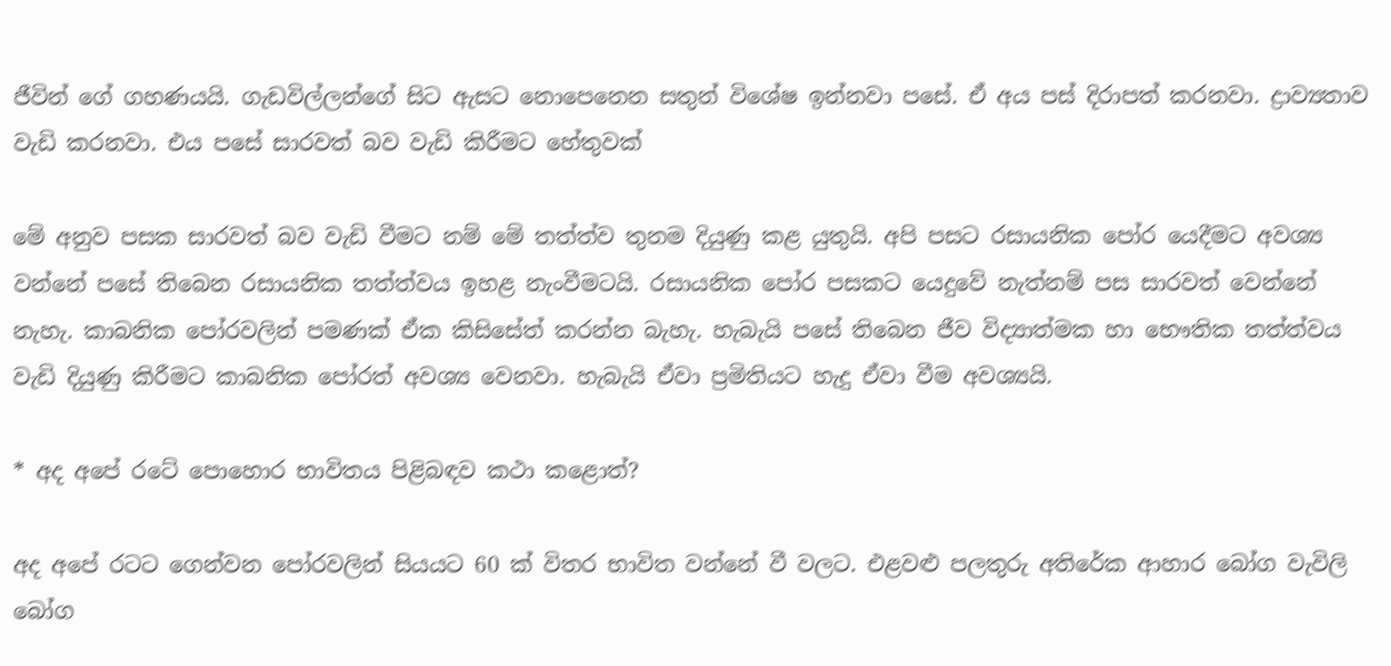ජීවින් ගේ ගහණයයි. ගැඩවිල්ලන්ගේ සිට ඇසට නොපෙනෙන සතුන් විශේෂ ඉන්නවා පසේ. ඒ අය පස් දිරාපත් කරනවා. ද්‍රාව්‍යතාව වැඩි කරනවා. එය පසේ සාරවත් බව වැඩි කිරීමට හේතුවක්

මේ අනුව පසක සාරවත් බව වැඩි වීමට නම් මේ තත්ත්ව තුනම දියුණු කළ යුතුයි. අපි පසට රසායනික පෝර යෙදීමට අවශ්‍ය වන්නේ පසේ තිබෙන රසායනික තත්ත්වය ඉහළ නැංවීමටයි. රසායනික පෝර පසකට යෙදුවේ නැත්නම් පස සාරවත් වෙන්නේ නැහැ. කාබනික පෝරවලින් පමණක් ඒක කිසිසේත් කරන්න බැහැ. හැබැයි පසේ තිබෙන ජීව විද්‍යාත්මක හා භෞතික තත්ත්වය වැඩි දියුණු කිරීමට කාබනික පෝරත් අවශ්‍ය වෙනවා. හැබැයි ඒවා ප්‍රමිතියට හැදු ඒවා වීම අවශ්‍යයි.

* අද අපේ රටේ පොහොර භාවිතය පිළිබඳව කථා කළොත්?

අද අපේ රටට ගෙන්වන පෝරවලින් සියයට 60 ක් විතර භාවිත වන්නේ වී වලට. එළවළු පලතුරු අතිරේක ආහාර බෝග වැවිලි බෝග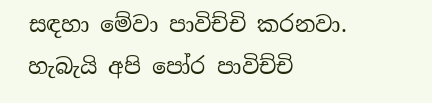සඳහා මේවා පාවිච්චි කරනවා. හැබැයි අපි පෝර පාවිච්චි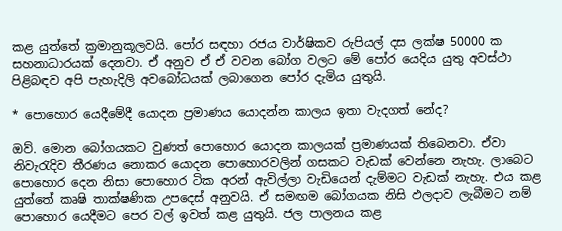කළ යුත්තේ ක්‍රමානුකූලවයි. පෝර සඳහා රජය වාර්ෂිකව රුපියල් දස ලක්ෂ 50000 ක සහනාධාරයක් දෙනවා. ඒ අනුව ඒ ඒ වවන බෝග වලට මේ පෝර යෙදිය යුතු අවස්ථා පිළිබඳව අපි පැහැදිලි අවබෝධයක් ලබාගෙන පෝර දැමිය යුතුයි.

* පොහොර යෙදීමේදී යොදන ප්‍රමාණය යොදන්න කාලය ඉතා වැදගත් නේද?

ඔව්. මොන බෝගයකට වුණත් පොහොර යොදන කාලයක් ප්‍රමාණයක් තිබෙනවා. ඒවා නිවැරැදිව තීරණය නොකර යොදන පොහොරවලින් ගසකට වැඩක් වෙන්නෙ නැහැ. ලාබෙට පොහොර දෙන නිසා පොහොර ටික අරන් ඇවිල්ලා වැඩියෙන් දැම්මට වැඩක් නැහැ. එය කළ යුත්තේ කෘෂි තාක්ෂණික උපදෙස් අනුවයි. ඒ සමඟම බෝගයක නිසි ඵලදාව ලැබීමට නම් පොහොර යෙදීමට පෙර වල් ඉවත් කළ යුතුයි. ජල පාලනය කළ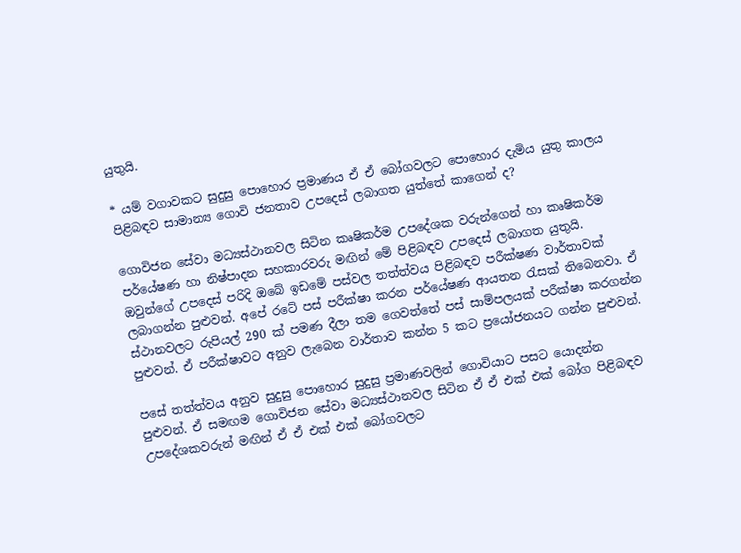යුතුයි.

* යම් වගාවකට සුදුසු පොහොර ප්‍රමාණය ඒ ඒ බෝගවලට පොහොර දැමිය යුතු කාලය පිළිබඳව සාමාන්‍ය ගොවි ජනතාව උපදෙස් ලබාගත යුත්තේ කාගෙන් ද?

ගොවිජන සේවා මධ්‍යස්ථානවල සිටින කෘෂිකර්ම උපදේශක වරුන්ගෙන් හා කෘෂිකර්ම පර්යේෂණ හා නිෂ්පාදන සහකාරවරු මඟින් මේ පිළිබඳව උපදෙස් ලබාගත යුතුයි. ඔවුන්ගේ උපදෙස් පරිදි ඔබේ ඉඩමේ පස්වල තත්ත්වය පිළිබඳව පරීක්ෂණ වාර්තාවක් ලබාගන්න පුළුවන්. අපේ රටේ පස් පරීක්ෂා කරන පර්යේෂණ ආයතන රැසක් තිබෙනවා. ඒ ස්ථානවලට රුපියල් 290 ක් පමණ දීලා තම ගෙවත්තේ පස් සාම්පලයක් පරීක්ෂා කරගන්න පුළුවන්. ඒ පරීක්ෂාවට අනුව ලැබෙන වාර්තාව කන්න 5 කට ප්‍රයෝජනයට ගන්න පුළුවන්.

පසේ තත්ත්වය අනුව සුදුසු පොහොර සුදුසු ප්‍රමාණවලින් ගොවියාට පසට යොදන්න පුළුවන්. ඒ සමඟම ගොවිජන සේවා මධ්‍යස්ථානවල සිටින ඒ ඒ එක් එක් බෝග පිළිබඳව උපදේශකවරුන් මඟින් ඒ ඒ එක් එක් බෝගවලට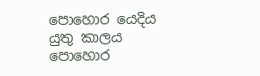පොහොර යෙදිය යුතු කාලය පොහොර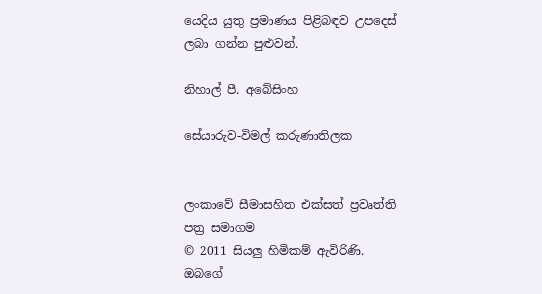යෙදිය යුතු ප්‍රමාණය පිළිබඳව උපදෙස් ලබා ගන්න පුළුවන්.

නිහාල් පී. අබේසිංහ

සේයාරුව-විමල් කරුණාතිලක


ලංකාවේ සීමාසහිත එක්සත් ප්‍රවෘත්ති පත්‍ර සමාගම
© 2011 සියලු හිමිකම් ඇවිරිණි.
ඔබගේ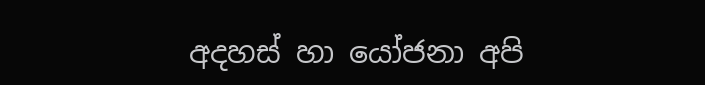අදහස් හා යෝජනා අපි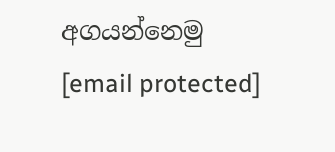අගයන්නෙමු
[email protected]